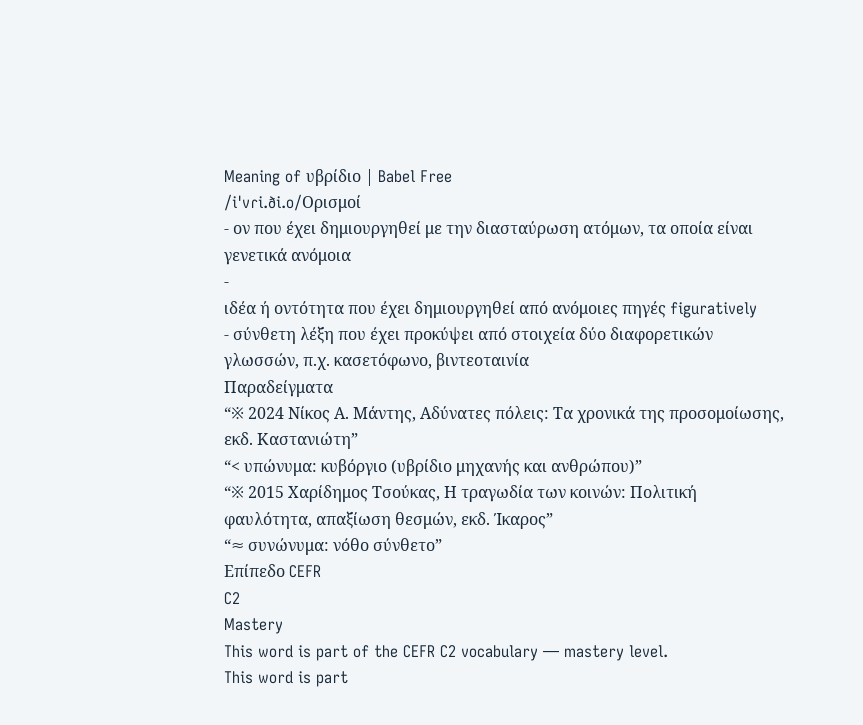Meaning of υβρίδιο | Babel Free
/iˈvɾi.ði.o/Ορισμοί
- ον που έχει δημιουργηθεί με την διασταύρωση ατόμων, τα οποία είναι γενετικά ανόμοια
-
ιδέα ή οντότητα που έχει δημιουργηθεί από ανόμοιες πηγές figuratively
- σύνθετη λέξη που έχει προκύψει από στοιχεία δύο διαφορετικών γλωσσών, π.χ. κασετόφωνο, βιντεοταινία
Παραδείγματα
“※ 2024 Νίκος Α. Μάντης, Αδύνατες πόλεις: Τα χρονικά της προσομοίωσης, εκδ. Καστανιώτη”
“< υπώνυμα: κυβόργιο (υβρίδιο μηχανής και ανθρώπου)”
“※ 2015 Χαρίδημος Τσούκας, Η τραγωδία των κοινών: Πολιτική φαυλότητα, απαξίωση θεσμών, εκδ. Ίκαρος”
“≈ συνώνυμα: νόθο σύνθετο”
Επίπεδο CEFR
C2
Mastery
This word is part of the CEFR C2 vocabulary — mastery level.
This word is part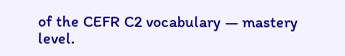of the CEFR C2 vocabulary — mastery level.